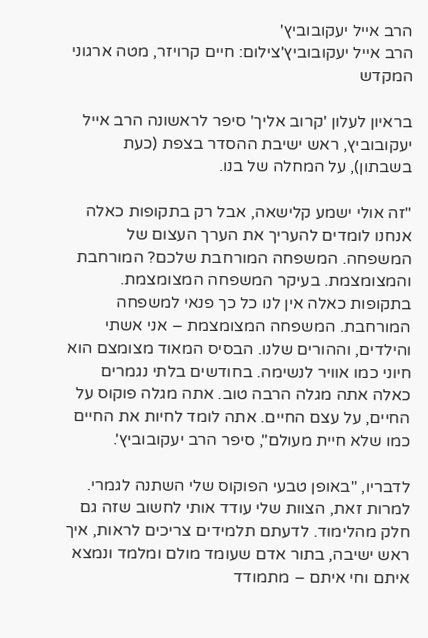הרב אייל יעקובוביץ'
הרב אייל יעקובוביץ'צילום: חיים קרויזר, מטה ארגוני המקדש

בראיון לעלון 'קרוב אליך' סיפר לראשונה הרב אייל יעקובוביץ, ראש ישיבת ההסדר בצפת (כעת בשבתון), על המחלה של בנו.

"זה אולי ישמע קלישאה, אבל רק בתקופות כאלה אנחנו לומדים להעריך את הערך העצום של המשפחה. המשפחה המורחבת שלכם? המורחבת והמצומצמת. בעיקר המשפחה המצומצמת. בתקופות כאלה אין לנו כל כך פנאי למשפחה המורחבת. המשפחה המצומצמת – אני אשתי והילדים, וההורים שלנו. הבסיס המאוד מצומצם הוא חיוני כמו אוויר לנשימה. בחודשים בלתי נגמרים כאלה אתה מגלה הרבה טוב. אתה מגלה פוקוס על החיים, על עצם החיים. אתה לומד לחיות את החיים כמו שלא חיית מעולם", סיפר הרב יעקובוביץ'.

לדבריו, "באופן טבעי הפוקוס שלי השתנה לגמרי. למרות זאת, הצוות שלי עודד אותי לחשוב שזה גם חלק מהלימוד. לדעתם תלמידים צריכים לראות, איך ראש ישיבה, בתור אדם שעומד מולם ומלמד ונמצא איתם וחי איתם – מתמודד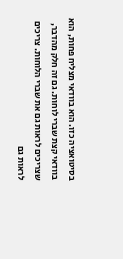בסיטואציה כזו. הוא בוודאי מצליח פחות, הוא בוודאי קצת שברי לוחות. גם זה חלק מהדבר, שצריכים לראות גם את שברי הלוחות. צריכים לראות גם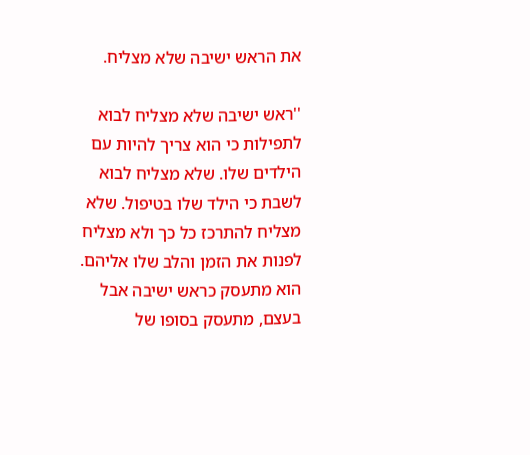את הראש ישיבה שלא מצליח.

''ראש ישיבה שלא מצליח לבוא לתפילות כי הוא צריך להיות עם הילדים שלו. שלא מצליח לבוא לשבת כי הילד שלו בטיפול. שלא מצליח להתרכז כל כך ולא מצליח לפנות את הזמן והלב שלו אליהם. הוא מתעסק כראש ישיבה אבל בעצם, מתעסק בסופו של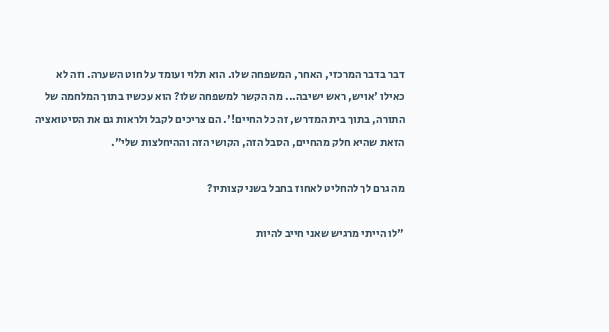דבר בדבר המרכזי, האחר, המשפחה שלו. הוא תלוי ועומד על חוט השערה. וזה לא כאילו 'אויש, ראש ישיבה... מה הקשר למשפחה שלו? הוא עכשיו בתוך המלחמה של התורה, בתוך בית המדרש, זה כל החיים!'. הם צריכים לקבל ולראות גם את הסיטואציה הזאת שהיא חלק מהחיים, הסבל הזה, הקושי הזה וההיחלצות שלי".

מה גרם לך להחליט לאחוז בחבל בשני קצותיו?

"לו הייתי מרגיש שאני חייב להיות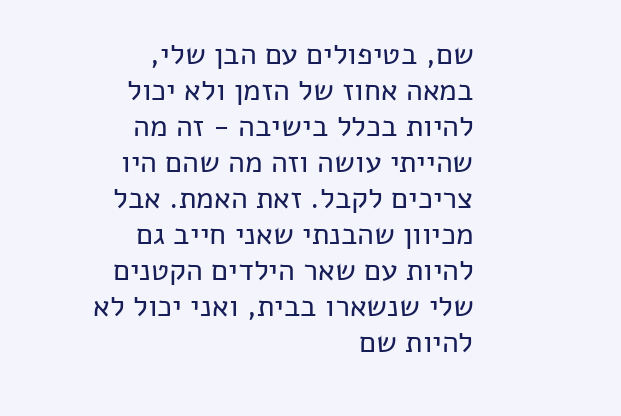שם, בטיפולים עם הבן שלי, במאה אחוז של הזמן ולא יכול להיות בכלל בישיבה - זה מה שהייתי עושה וזה מה שהם היו צריכים לקבל. זאת האמת. אבל מכיוון שהבנתי שאני חייב גם להיות עם שאר הילדים הקטנים שלי שנשארו בבית, ואני יכול לא להיות שם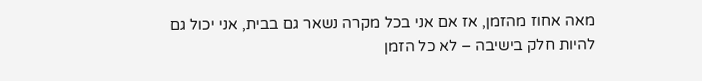מאה אחוז מהזמן, אז אם אני בכל מקרה נשאר גם בבית, אני יכול גם להיות חלק בישיבה – לא כל הזמן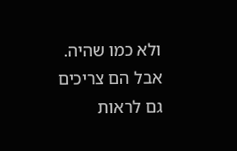ולא כמו שהיה. אבל הם צריכים גם לראות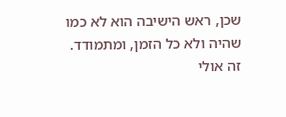שכן, ראש הישיבה הוא לא כמו שהיה ולא כל הזמן, ומתמודד. זה אולי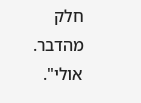חלק מהדבר. אולי".